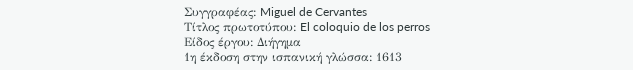Συγγραφέας: Miguel de Cervantes
Τίτλος πρωτοτύπου: El coloquio de los perros
Είδος έργου: Διήγημα
1η έκδοση στην ισπανική γλώσσα: 1613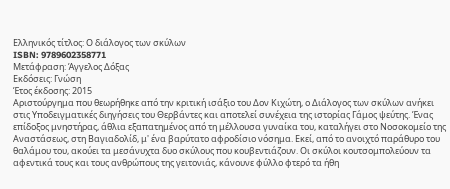Ελληνικός τίτλος: Ο διάλογος των σκύλων
ISBN: 9789602358771
Μετάφραση: Άγγελος Δόξας
Εκδόσεις: Γνώση
Έτος έκδοσης: 2015
Αριστούργημα που θεωρήθηκε από την κριτική ισάξιο του Δον Κιχώτη, ο Διάλογος των σκύλων ανήκει στις Υποδειγματικές διηγήσεις του Θερβάντες και αποτελεί συνέχεια της ιστορίας Γάμος ψεύτης. Ένας επίδοξος μνηστήρας, άθλια εξαπατημένος από τη μέλλουσα γυναίκα του, καταλήγει στο Νοσοκομείο της Αναστάσεως, στη Βαγιαδολίδ, μ' ένα βαρύτατο αφροδίσιο νόσημα. Εκεί, από το ανοιχτό παράθυρο του θαλάμου του, ακούει τα μεσάνυχτα δυο σκύλους που κουβεντιάζουν. Οι σκύλοι κουτσομπολεύουν τα αφεντικά τους και τους ανθρώπους της γειτονιάς, κάνουνε φύλλο φτερό τα ήθη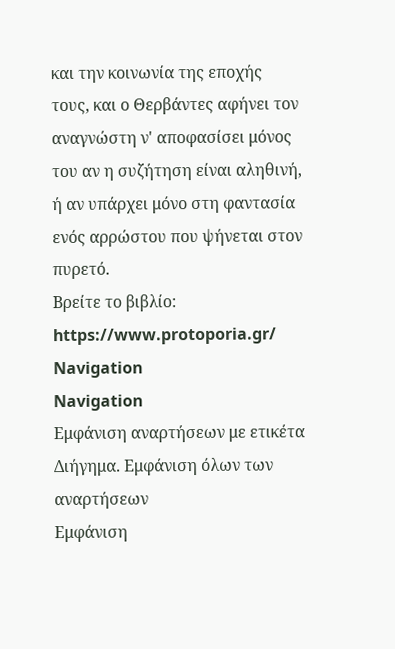και την κοινωνία της εποχής τους, και ο Θερβάντες αφήνει τον αναγνώστη ν' αποφασίσει μόνος του αν η συζήτηση είναι αληθινή, ή αν υπάρχει μόνο στη φαντασία ενός αρρώστου που ψήνεται στον πυρετό.
Βρείτε το βιβλίο: https://www.protoporia.gr/
Navigation
Navigation
Εμφάνιση αναρτήσεων με ετικέτα Διήγημα. Εμφάνιση όλων των αναρτήσεων
Εμφάνιση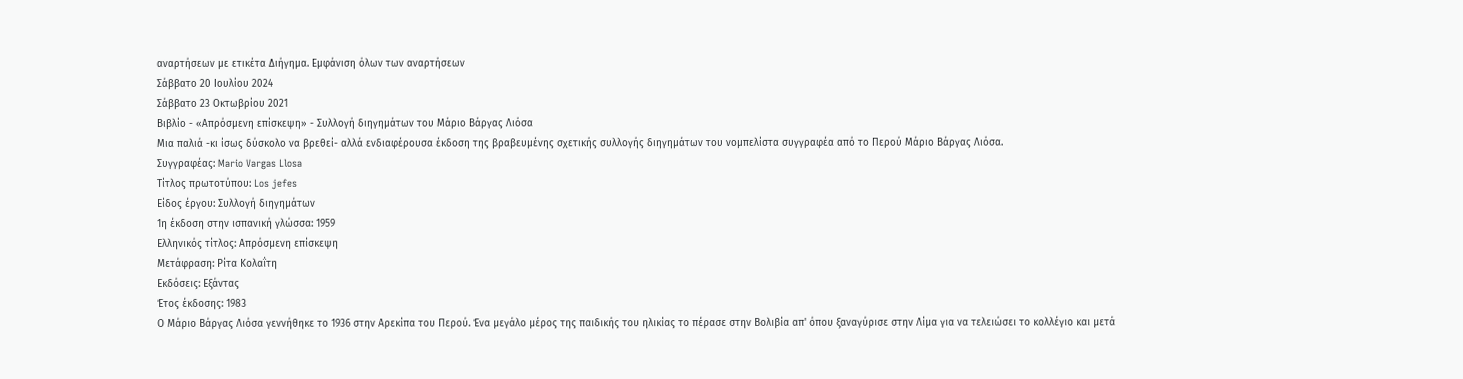αναρτήσεων με ετικέτα Διήγημα. Εμφάνιση όλων των αναρτήσεων
Σάββατο 20 Ιουλίου 2024
Σάββατο 23 Οκτωβρίου 2021
Βιβλίο - «Απρόσμενη επίσκεψη» - Συλλογή διηγημάτων του Μάριο Βάργας Λιόσα
Μια παλιά -κι ίσως δύσκολο να βρεθεί- αλλά ενδιαφέρουσα έκδοση της βραβευμένης σχετικής συλλογής διηγημάτων του νομπελίστα συγγραφέα από το Περού Μάριο Βάργας Λιόσα.
Συγγραφέας: Mario Vargas Llosa
Τίτλος πρωτοτύπου: Los jefes
Είδος έργου: Συλλογή διηγημάτων
1η έκδοση στην ισπανική γλώσσα: 1959
Ελληνικός τίτλος: Απρόσμενη επίσκεψη
Μετάφραση: Ρίτα Κολαΐτη
Εκδόσεις: Εξάντας
Έτος έκδοσης: 1983
Ο Μάριο Βάργας Λιόσα γεννήθηκε το 1936 στην Αρεκίπα του Περού. Ένα μεγάλο μέρος της παιδικής του ηλικίας το πέρασε στην Βολιβία απ' όπου ξαναγύρισε στην Λίμα για να τελειώσει το κολλέγιο και μετά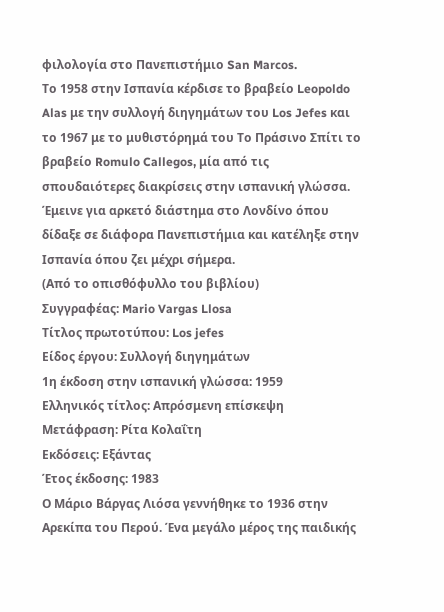φιλολογία στο Πανεπιστήμιο San Marcos.
Το 1958 στην Ισπανία κέρδισε το βραβείο Leopoldo Alas με την συλλογή διηγημάτων του Los Jefes και το 1967 με το μυθιστόρημά του Το Πράσινο Σπίτι το βραβείο Romulo Callegos, μία από τις σπουδαιότερες διακρίσεις στην ισπανική γλώσσα.
Έμεινε για αρκετό διάστημα στο Λονδίνο όπου δίδαξε σε διάφορα Πανεπιστήμια και κατέληξε στην Ισπανία όπου ζει μέχρι σήμερα.
(Από το οπισθόφυλλο του βιβλίου)
Συγγραφέας: Mario Vargas Llosa
Τίτλος πρωτοτύπου: Los jefes
Είδος έργου: Συλλογή διηγημάτων
1η έκδοση στην ισπανική γλώσσα: 1959
Ελληνικός τίτλος: Απρόσμενη επίσκεψη
Μετάφραση: Ρίτα Κολαΐτη
Εκδόσεις: Εξάντας
Έτος έκδοσης: 1983
Ο Μάριο Βάργας Λιόσα γεννήθηκε το 1936 στην Αρεκίπα του Περού. Ένα μεγάλο μέρος της παιδικής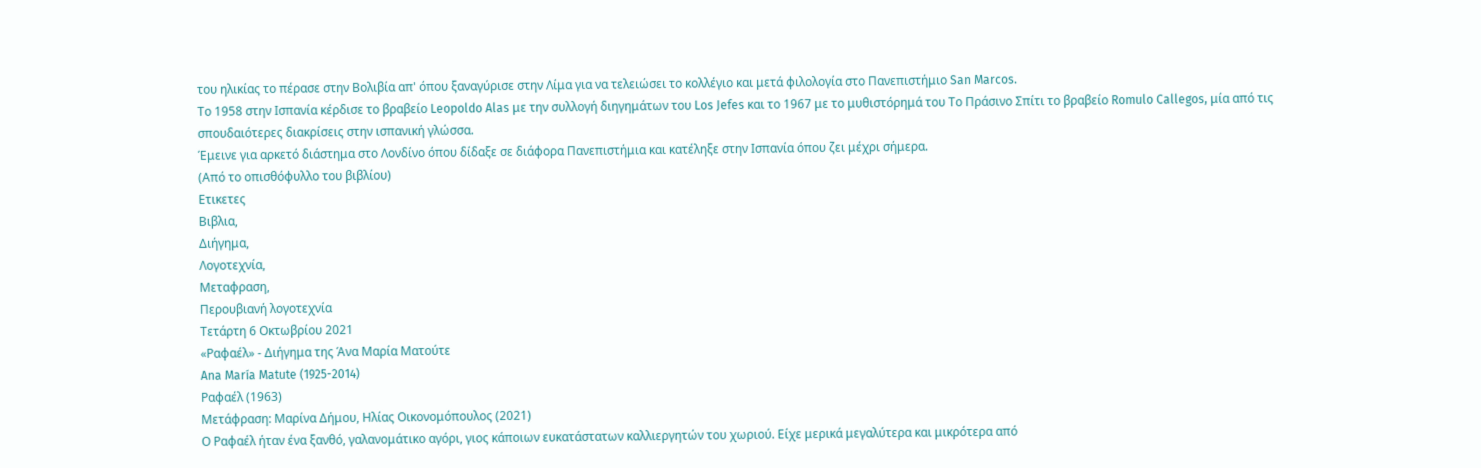του ηλικίας το πέρασε στην Βολιβία απ' όπου ξαναγύρισε στην Λίμα για να τελειώσει το κολλέγιο και μετά φιλολογία στο Πανεπιστήμιο San Marcos.
Το 1958 στην Ισπανία κέρδισε το βραβείο Leopoldo Alas με την συλλογή διηγημάτων του Los Jefes και το 1967 με το μυθιστόρημά του Το Πράσινο Σπίτι το βραβείο Romulo Callegos, μία από τις σπουδαιότερες διακρίσεις στην ισπανική γλώσσα.
Έμεινε για αρκετό διάστημα στο Λονδίνο όπου δίδαξε σε διάφορα Πανεπιστήμια και κατέληξε στην Ισπανία όπου ζει μέχρι σήμερα.
(Από το οπισθόφυλλο του βιβλίου)
Ετικετες
Βιβλια,
Διήγημα,
Λογοτεχνία,
Μεταφραση,
Περουβιανή λογοτεχνία
Τετάρτη 6 Οκτωβρίου 2021
«Ραφαέλ» - Διήγημα της Άνα Μαρία Ματούτε
Ana María Matute (1925-2014)
Ραφαέλ (1963)
Μετάφραση: Μαρίνα Δήμου, Ηλίας Οικονομόπουλος (2021)
Ο Ραφαέλ ήταν ένα ξανθό, γαλανομάτικο αγόρι, γιος κάποιων ευκατάστατων καλλιεργητών του χωριού. Είχε μερικά μεγαλύτερα και μικρότερα από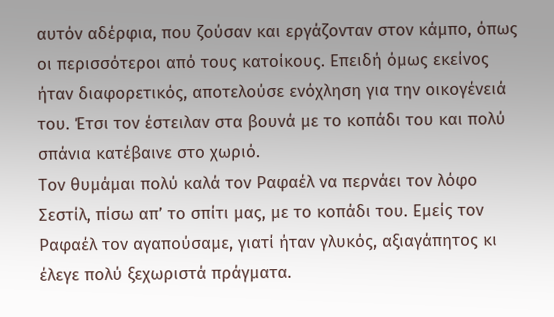αυτόν αδέρφια, που ζούσαν και εργάζονταν στον κάμπο, όπως οι περισσότεροι από τους κατοίκους. Επειδή όμως εκείνος ήταν διαφορετικός, αποτελούσε ενόχληση για την οικογένειά του. Έτσι τον έστειλαν στα βουνά με το κοπάδι του και πολύ σπάνια κατέβαινε στο χωριό.
Τον θυμάμαι πολύ καλά τον Ραφαέλ να περνάει τον λόφο Σεστίλ, πίσω απ’ το σπίτι μας, με το κοπάδι του. Εμείς τον Ραφαέλ τον αγαπούσαμε, γιατί ήταν γλυκός, αξιαγάπητος κι έλεγε πολύ ξεχωριστά πράγματα.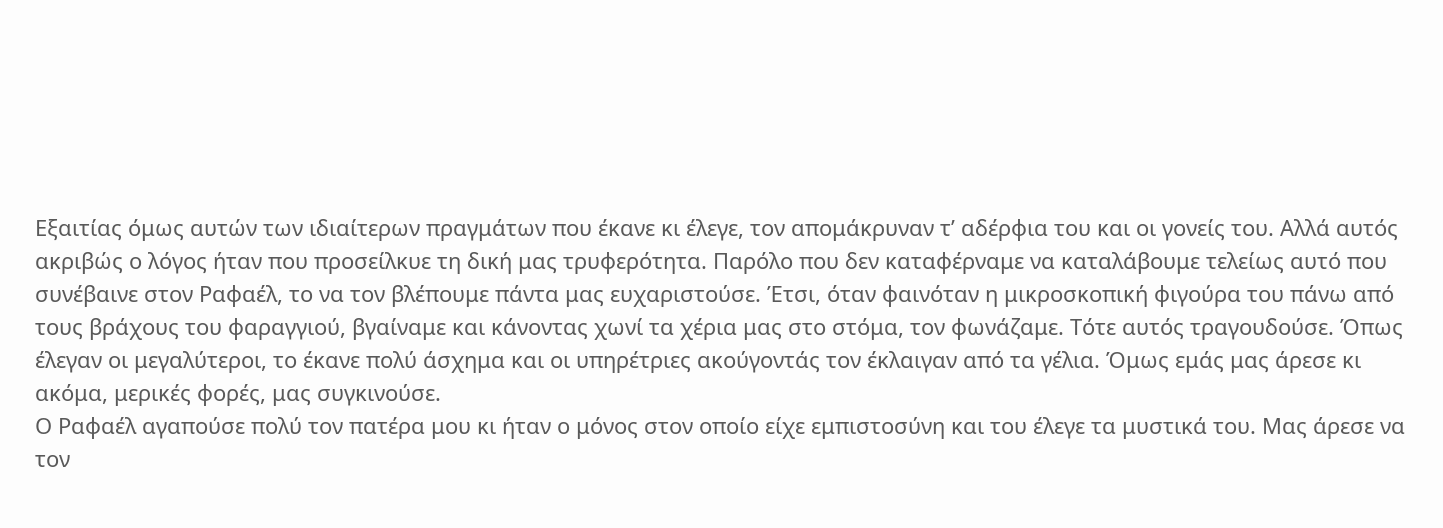Εξαιτίας όμως αυτών των ιδιαίτερων πραγμάτων που έκανε κι έλεγε, τον απομάκρυναν τ’ αδέρφια του και οι γονείς του. Αλλά αυτός ακριβώς ο λόγος ήταν που προσείλκυε τη δική μας τρυφερότητα. Παρόλο που δεν καταφέρναμε να καταλάβουμε τελείως αυτό που συνέβαινε στον Ραφαέλ, το να τον βλέπουμε πάντα μας ευχαριστούσε. Έτσι, όταν φαινόταν η μικροσκοπική φιγούρα του πάνω από τους βράχους του φαραγγιού, βγαίναμε και κάνοντας χωνί τα χέρια μας στο στόμα, τον φωνάζαμε. Τότε αυτός τραγουδούσε. Όπως έλεγαν οι μεγαλύτεροι, το έκανε πολύ άσχημα και οι υπηρέτριες ακούγοντάς τον έκλαιγαν από τα γέλια. Όμως εμάς μας άρεσε κι ακόμα, μερικές φορές, μας συγκινούσε.
Ο Ραφαέλ αγαπούσε πολύ τον πατέρα μου κι ήταν ο μόνος στον οποίο είχε εμπιστοσύνη και του έλεγε τα μυστικά του. Μας άρεσε να τον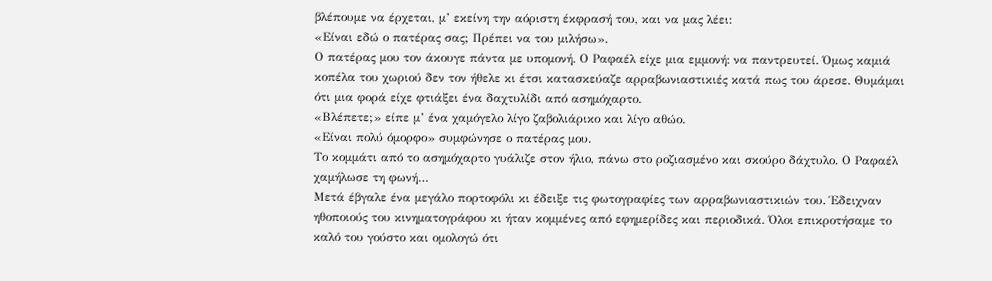βλέπουμε να έρχεται, μ’ εκείνη την αόριστη έκφρασή του, και να μας λέει:
«Είναι εδώ ο πατέρας σας; Πρέπει να του μιλήσω».
Ο πατέρας μου τον άκουγε πάντα με υπομονή. Ο Ραφαέλ είχε μια εμμονή: να παντρευτεί. Όμως καμιά κοπέλα του χωριού δεν τον ήθελε κι έτσι κατασκεύαζε αρραβωνιαστικιές κατά πως του άρεσε. Θυμάμαι ότι μια φορά είχε φτιάξει ένα δαχτυλίδι από ασημόχαρτο.
«Βλέπετε;» είπε μ’ ένα χαμόγελο λίγο ζαβολιάρικο και λίγο αθώο.
«Είναι πολύ όμορφο» συμφώνησε ο πατέρας μου.
Το κομμάτι από το ασημόχαρτο γυάλιζε στον ήλιο, πάνω στο ροζιασμένο και σκούρο δάχτυλο. Ο Ραφαέλ χαμήλωσε τη φωνή…
Μετά έβγαλε ένα μεγάλο πορτοφόλι κι έδειξε τις φωτογραφίες των αρραβωνιαστικιών του. Έδειχναν ηθοποιούς του κινηματογράφου κι ήταν κομμένες από εφημερίδες και περιοδικά. Όλοι επικροτήσαμε το καλό του γούστο και ομολογώ ότι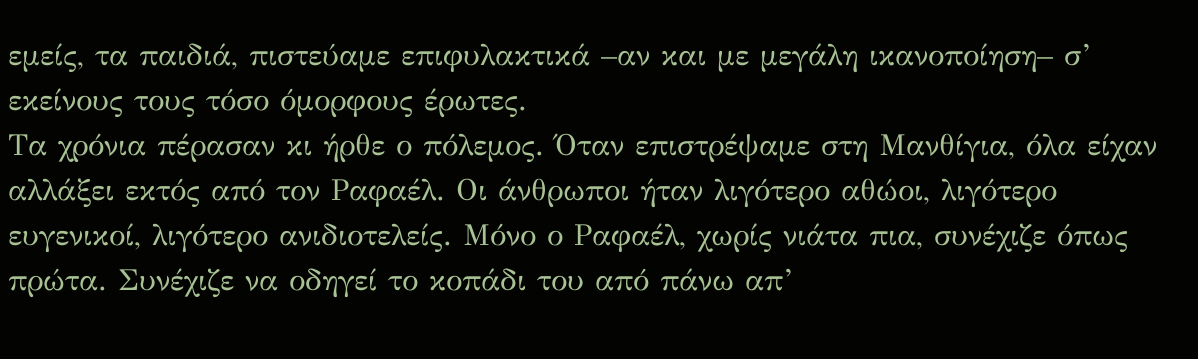εμείς, τα παιδιά, πιστεύαμε επιφυλακτικά –αν και με μεγάλη ικανοποίηση– σ’ εκείνους τους τόσο όμορφους έρωτες.
Τα χρόνια πέρασαν κι ήρθε ο πόλεμος. Όταν επιστρέψαμε στη Μανθίγια, όλα είχαν αλλάξει εκτός από τον Ραφαέλ. Οι άνθρωποι ήταν λιγότερο αθώοι, λιγότερο ευγενικοί, λιγότερο ανιδιοτελείς. Μόνο ο Ραφαέλ, χωρίς νιάτα πια, συνέχιζε όπως πρώτα. Συνέχιζε να οδηγεί το κοπάδι του από πάνω απ’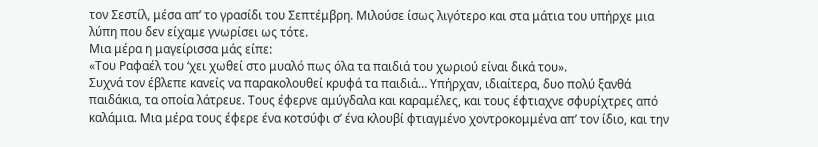τον Σεστίλ, μέσα απ’ το γρασίδι του Σεπτέμβρη. Μιλούσε ίσως λιγότερο και στα μάτια του υπήρχε μια λύπη που δεν είχαμε γνωρίσει ως τότε.
Μια μέρα η μαγείρισσα μάς είπε:
«Του Ραφαέλ του ‘χει χωθεί στο μυαλό πως όλα τα παιδιά του χωριού είναι δικά του».
Συχνά τον έβλεπε κανείς να παρακολουθεί κρυφά τα παιδιά… Υπήρχαν, ιδιαίτερα, δυο πολύ ξανθά παιδάκια, τα οποία λάτρευε. Τους έφερνε αμύγδαλα και καραμέλες, και τους έφτιαχνε σφυρίχτρες από καλάμια. Μια μέρα τους έφερε ένα κοτσύφι σ’ ένα κλουβί φτιαγμένο χοντροκομμένα απ’ τον ίδιο, και την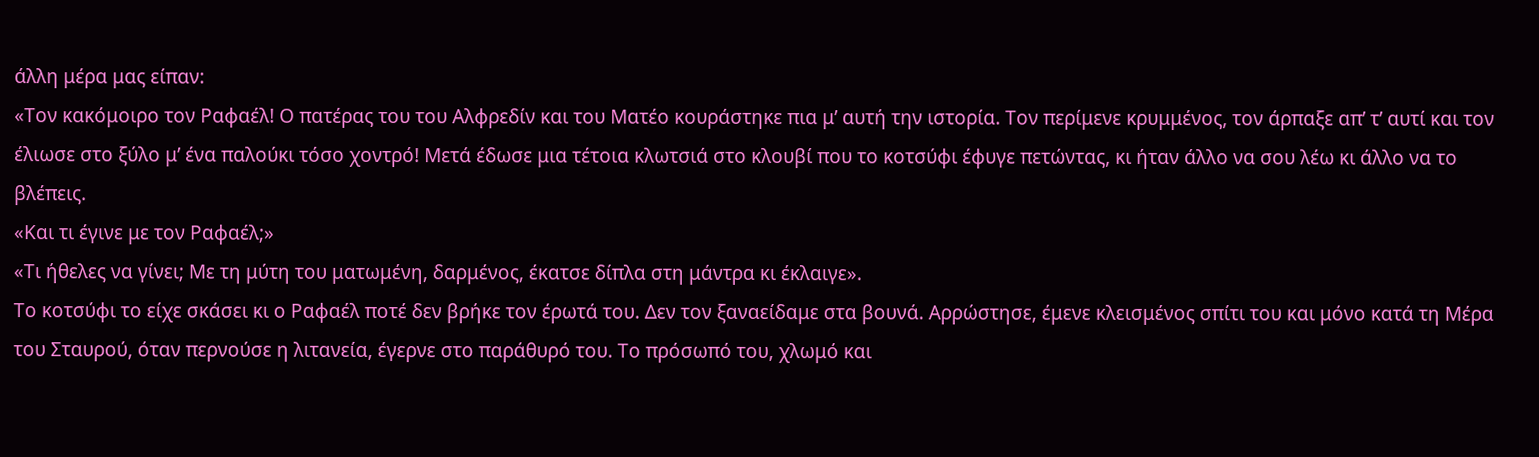άλλη μέρα μας είπαν:
«Τον κακόμοιρο τον Ραφαέλ! Ο πατέρας του του Αλφρεδίν και του Ματέο κουράστηκε πια μ’ αυτή την ιστορία. Τον περίμενε κρυμμένος, τον άρπαξε απ’ τ’ αυτί και τον έλιωσε στο ξύλο μ’ ένα παλούκι τόσο χοντρό! Μετά έδωσε μια τέτοια κλωτσιά στο κλουβί που το κοτσύφι έφυγε πετώντας, κι ήταν άλλο να σου λέω κι άλλο να το βλέπεις.
«Και τι έγινε με τον Ραφαέλ;»
«Τι ήθελες να γίνει; Με τη μύτη του ματωμένη, δαρμένος, έκατσε δίπλα στη μάντρα κι έκλαιγε».
Το κοτσύφι το είχε σκάσει κι ο Ραφαέλ ποτέ δεν βρήκε τον έρωτά του. Δεν τον ξαναείδαμε στα βουνά. Αρρώστησε, έμενε κλεισμένος σπίτι του και μόνο κατά τη Μέρα του Σταυρού, όταν περνούσε η λιτανεία, έγερνε στο παράθυρό του. Το πρόσωπό του, χλωμό και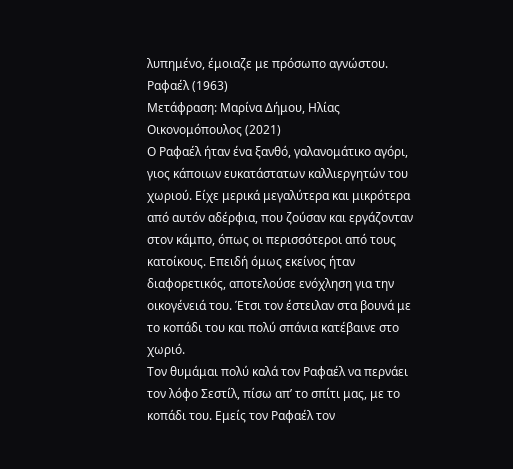λυπημένο, έμοιαζε με πρόσωπο αγνώστου.
Ραφαέλ (1963)
Μετάφραση: Μαρίνα Δήμου, Ηλίας Οικονομόπουλος (2021)
Ο Ραφαέλ ήταν ένα ξανθό, γαλανομάτικο αγόρι, γιος κάποιων ευκατάστατων καλλιεργητών του χωριού. Είχε μερικά μεγαλύτερα και μικρότερα από αυτόν αδέρφια, που ζούσαν και εργάζονταν στον κάμπο, όπως οι περισσότεροι από τους κατοίκους. Επειδή όμως εκείνος ήταν διαφορετικός, αποτελούσε ενόχληση για την οικογένειά του. Έτσι τον έστειλαν στα βουνά με το κοπάδι του και πολύ σπάνια κατέβαινε στο χωριό.
Τον θυμάμαι πολύ καλά τον Ραφαέλ να περνάει τον λόφο Σεστίλ, πίσω απ’ το σπίτι μας, με το κοπάδι του. Εμείς τον Ραφαέλ τον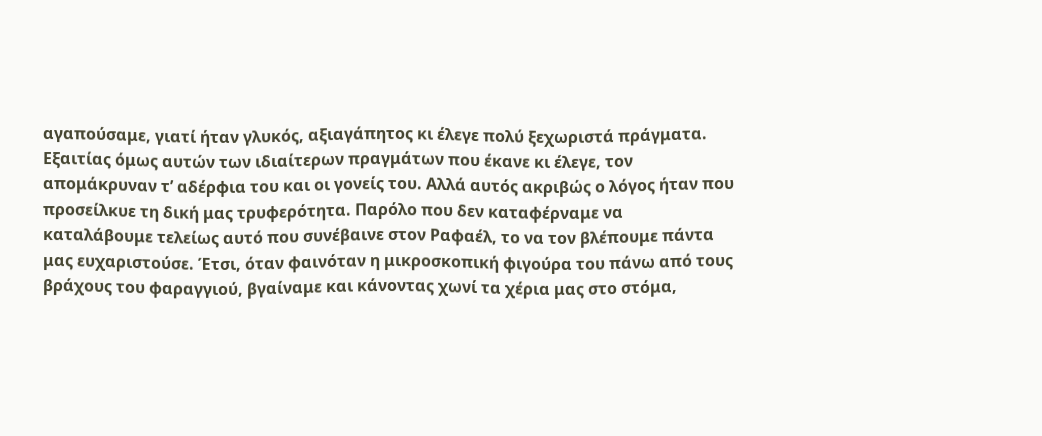αγαπούσαμε, γιατί ήταν γλυκός, αξιαγάπητος κι έλεγε πολύ ξεχωριστά πράγματα. Εξαιτίας όμως αυτών των ιδιαίτερων πραγμάτων που έκανε κι έλεγε, τον απομάκρυναν τ’ αδέρφια του και οι γονείς του. Αλλά αυτός ακριβώς ο λόγος ήταν που προσείλκυε τη δική μας τρυφερότητα. Παρόλο που δεν καταφέρναμε να καταλάβουμε τελείως αυτό που συνέβαινε στον Ραφαέλ, το να τον βλέπουμε πάντα μας ευχαριστούσε. Έτσι, όταν φαινόταν η μικροσκοπική φιγούρα του πάνω από τους βράχους του φαραγγιού, βγαίναμε και κάνοντας χωνί τα χέρια μας στο στόμα,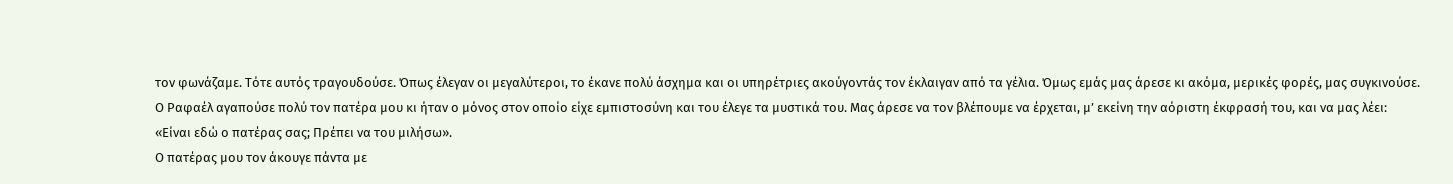τον φωνάζαμε. Τότε αυτός τραγουδούσε. Όπως έλεγαν οι μεγαλύτεροι, το έκανε πολύ άσχημα και οι υπηρέτριες ακούγοντάς τον έκλαιγαν από τα γέλια. Όμως εμάς μας άρεσε κι ακόμα, μερικές φορές, μας συγκινούσε.
Ο Ραφαέλ αγαπούσε πολύ τον πατέρα μου κι ήταν ο μόνος στον οποίο είχε εμπιστοσύνη και του έλεγε τα μυστικά του. Μας άρεσε να τον βλέπουμε να έρχεται, μ’ εκείνη την αόριστη έκφρασή του, και να μας λέει:
«Είναι εδώ ο πατέρας σας; Πρέπει να του μιλήσω».
Ο πατέρας μου τον άκουγε πάντα με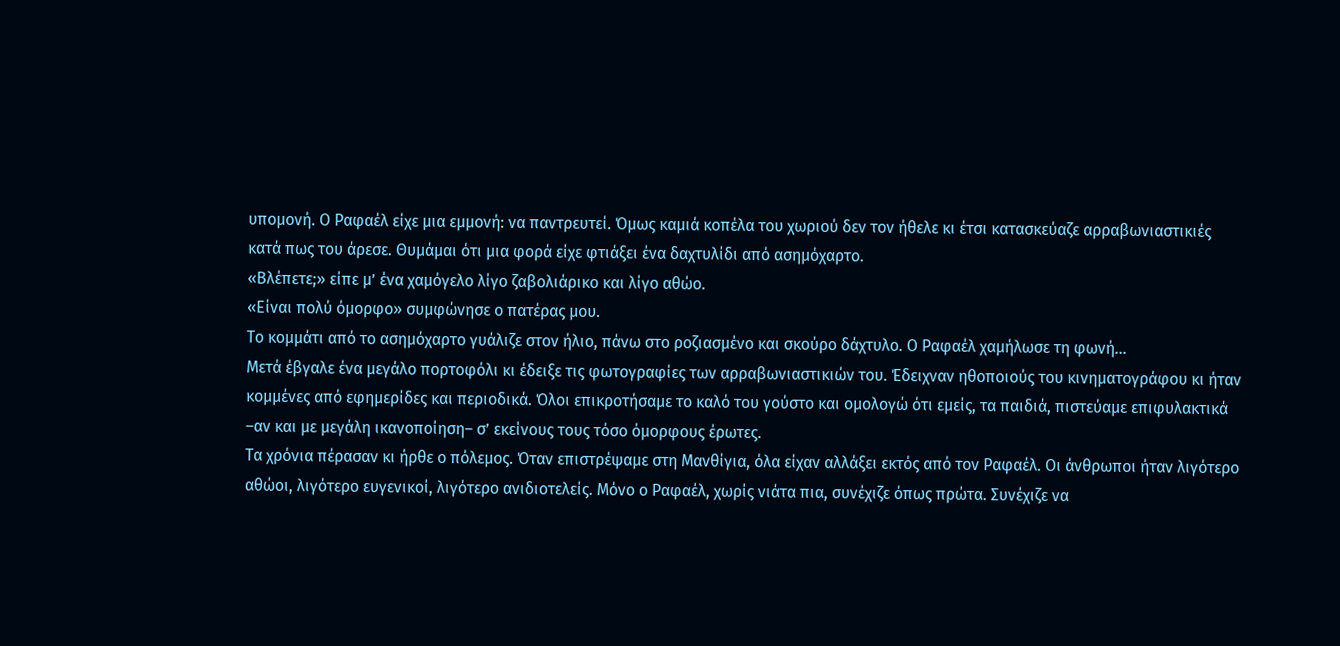υπομονή. Ο Ραφαέλ είχε μια εμμονή: να παντρευτεί. Όμως καμιά κοπέλα του χωριού δεν τον ήθελε κι έτσι κατασκεύαζε αρραβωνιαστικιές κατά πως του άρεσε. Θυμάμαι ότι μια φορά είχε φτιάξει ένα δαχτυλίδι από ασημόχαρτο.
«Βλέπετε;» είπε μ’ ένα χαμόγελο λίγο ζαβολιάρικο και λίγο αθώο.
«Είναι πολύ όμορφο» συμφώνησε ο πατέρας μου.
Το κομμάτι από το ασημόχαρτο γυάλιζε στον ήλιο, πάνω στο ροζιασμένο και σκούρο δάχτυλο. Ο Ραφαέλ χαμήλωσε τη φωνή…
Μετά έβγαλε ένα μεγάλο πορτοφόλι κι έδειξε τις φωτογραφίες των αρραβωνιαστικιών του. Έδειχναν ηθοποιούς του κινηματογράφου κι ήταν κομμένες από εφημερίδες και περιοδικά. Όλοι επικροτήσαμε το καλό του γούστο και ομολογώ ότι εμείς, τα παιδιά, πιστεύαμε επιφυλακτικά –αν και με μεγάλη ικανοποίηση– σ’ εκείνους τους τόσο όμορφους έρωτες.
Τα χρόνια πέρασαν κι ήρθε ο πόλεμος. Όταν επιστρέψαμε στη Μανθίγια, όλα είχαν αλλάξει εκτός από τον Ραφαέλ. Οι άνθρωποι ήταν λιγότερο αθώοι, λιγότερο ευγενικοί, λιγότερο ανιδιοτελείς. Μόνο ο Ραφαέλ, χωρίς νιάτα πια, συνέχιζε όπως πρώτα. Συνέχιζε να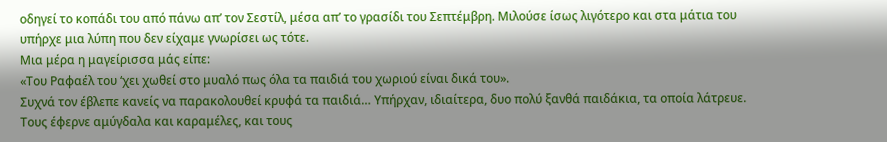οδηγεί το κοπάδι του από πάνω απ’ τον Σεστίλ, μέσα απ’ το γρασίδι του Σεπτέμβρη. Μιλούσε ίσως λιγότερο και στα μάτια του υπήρχε μια λύπη που δεν είχαμε γνωρίσει ως τότε.
Μια μέρα η μαγείρισσα μάς είπε:
«Του Ραφαέλ του ‘χει χωθεί στο μυαλό πως όλα τα παιδιά του χωριού είναι δικά του».
Συχνά τον έβλεπε κανείς να παρακολουθεί κρυφά τα παιδιά… Υπήρχαν, ιδιαίτερα, δυο πολύ ξανθά παιδάκια, τα οποία λάτρευε. Τους έφερνε αμύγδαλα και καραμέλες, και τους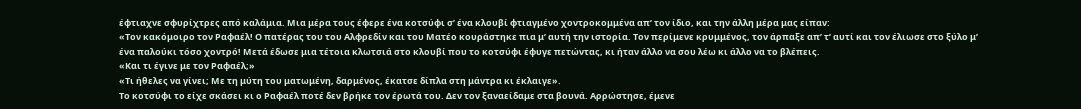έφτιαχνε σφυρίχτρες από καλάμια. Μια μέρα τους έφερε ένα κοτσύφι σ’ ένα κλουβί φτιαγμένο χοντροκομμένα απ’ τον ίδιο, και την άλλη μέρα μας είπαν:
«Τον κακόμοιρο τον Ραφαέλ! Ο πατέρας του του Αλφρεδίν και του Ματέο κουράστηκε πια μ’ αυτή την ιστορία. Τον περίμενε κρυμμένος, τον άρπαξε απ’ τ’ αυτί και τον έλιωσε στο ξύλο μ’ ένα παλούκι τόσο χοντρό! Μετά έδωσε μια τέτοια κλωτσιά στο κλουβί που το κοτσύφι έφυγε πετώντας, κι ήταν άλλο να σου λέω κι άλλο να το βλέπεις.
«Και τι έγινε με τον Ραφαέλ;»
«Τι ήθελες να γίνει; Με τη μύτη του ματωμένη, δαρμένος, έκατσε δίπλα στη μάντρα κι έκλαιγε».
Το κοτσύφι το είχε σκάσει κι ο Ραφαέλ ποτέ δεν βρήκε τον έρωτά του. Δεν τον ξαναείδαμε στα βουνά. Αρρώστησε, έμενε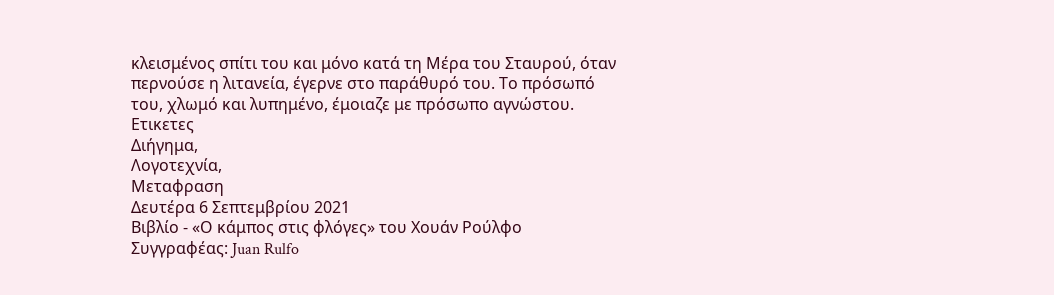κλεισμένος σπίτι του και μόνο κατά τη Μέρα του Σταυρού, όταν περνούσε η λιτανεία, έγερνε στο παράθυρό του. Το πρόσωπό του, χλωμό και λυπημένο, έμοιαζε με πρόσωπο αγνώστου.
Ετικετες
Διήγημα,
Λογοτεχνία,
Μεταφραση
Δευτέρα 6 Σεπτεμβρίου 2021
Βιβλίο - «Ο κάμπος στις φλόγες» του Χουάν Ρούλφο
Συγγραφέας: Juan Rulfo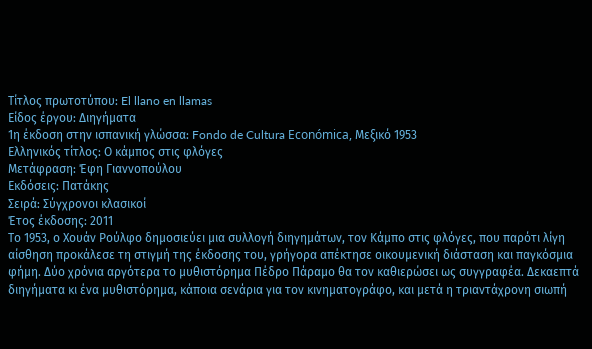Τίτλος πρωτοτύπου: El llano en llamas
Είδος έργου: Διηγήματα
1η έκδοση στην ισπανική γλώσσα: Fondo de Cultura Económica, Μεξικό 1953
Ελληνικός τίτλος: Ο κάμπος στις φλόγες
Μετάφραση: Έφη Γιαννοπούλου
Εκδόσεις: Πατάκης
Σειρά: Σύγχρονοι κλασικοί
Έτος έκδοσης: 2011
Το 1953, ο Χουάν Ρούλφο δημοσιεύει μια συλλογή διηγημάτων, τον Κάμπο στις φλόγες, που παρότι λίγη αίσθηση προκάλεσε τη στιγμή της έκδοσης του, γρήγορα απέκτησε οικουμενική διάσταση και παγκόσμια φήμη. Δύο χρόνια αργότερα το μυθιστόρημα Πέδρο Πάραμο θα τον καθιερώσει ως συγγραφέα. Δεκαεπτά διηγήματα κι ένα μυθιστόρημα, κάποια σενάρια για τον κινηματογράφο, και μετά η τριαντάχρονη σιωπή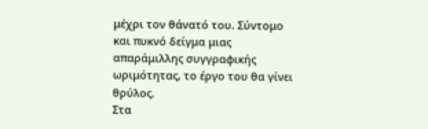μέχρι τον θάνατό του. Σύντομο και πυκνό δείγμα μιας απαράμιλλης συγγραφικής ωριμότητας, το έργο του θα γίνει θρύλος.
Στα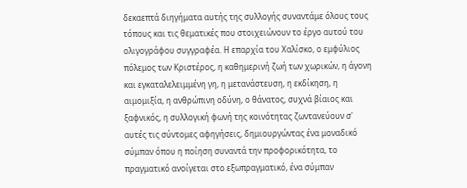δεκαεπτά διηγήματα αυτής της συλλογής συναντάμε όλους τους τόπους και τις θεματικές που στοιχειώνουν το έργο αυτού του ολιγογράφου συγγραφέα. Η επαρχία του Χαλίσκο, ο εμφύλιος πόλεμος των Κριστέρος, η καθημερινή ζωή των χωρικών, η άγονη και εγκαταλελειμμένη γη, η μετανάστευση, η εκδίκηση, η αιμομιξία, η ανθρώπινη οδύνη, ο θάνατος, συχνά βίαιος και ξαφνικός, η συλλογική φωνή της κοινότητας ζωντανεύουν σ' αυτές τις σύντομες αφηγήσεις, δημιουργώντας ένα μοναδικό σύμπαν όπου η ποίηση συναντά την προφορικότητα, το πραγματικό ανοίγεται στο εξωπραγματικό, ένα σύμπαν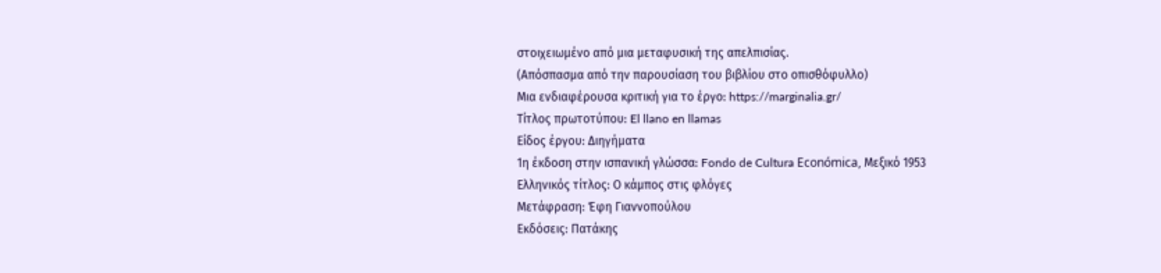στοιχειωμένο από μια μεταφυσική της απελπισίας.
(Απόσπασμα από την παρουσίαση του βιβλίου στο οπισθόφυλλο)
Μια ενδιαφέρουσα κριτική για το έργο: https://marginalia.gr/
Τίτλος πρωτοτύπου: El llano en llamas
Είδος έργου: Διηγήματα
1η έκδοση στην ισπανική γλώσσα: Fondo de Cultura Económica, Μεξικό 1953
Ελληνικός τίτλος: Ο κάμπος στις φλόγες
Μετάφραση: Έφη Γιαννοπούλου
Εκδόσεις: Πατάκης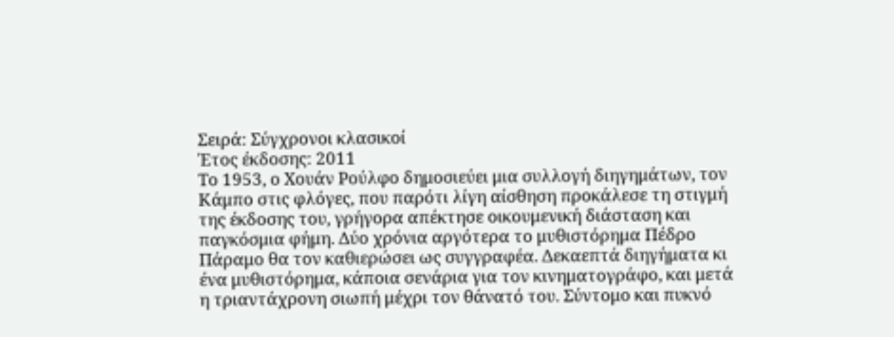Σειρά: Σύγχρονοι κλασικοί
Έτος έκδοσης: 2011
Το 1953, ο Χουάν Ρούλφο δημοσιεύει μια συλλογή διηγημάτων, τον Κάμπο στις φλόγες, που παρότι λίγη αίσθηση προκάλεσε τη στιγμή της έκδοσης του, γρήγορα απέκτησε οικουμενική διάσταση και παγκόσμια φήμη. Δύο χρόνια αργότερα το μυθιστόρημα Πέδρο Πάραμο θα τον καθιερώσει ως συγγραφέα. Δεκαεπτά διηγήματα κι ένα μυθιστόρημα, κάποια σενάρια για τον κινηματογράφο, και μετά η τριαντάχρονη σιωπή μέχρι τον θάνατό του. Σύντομο και πυκνό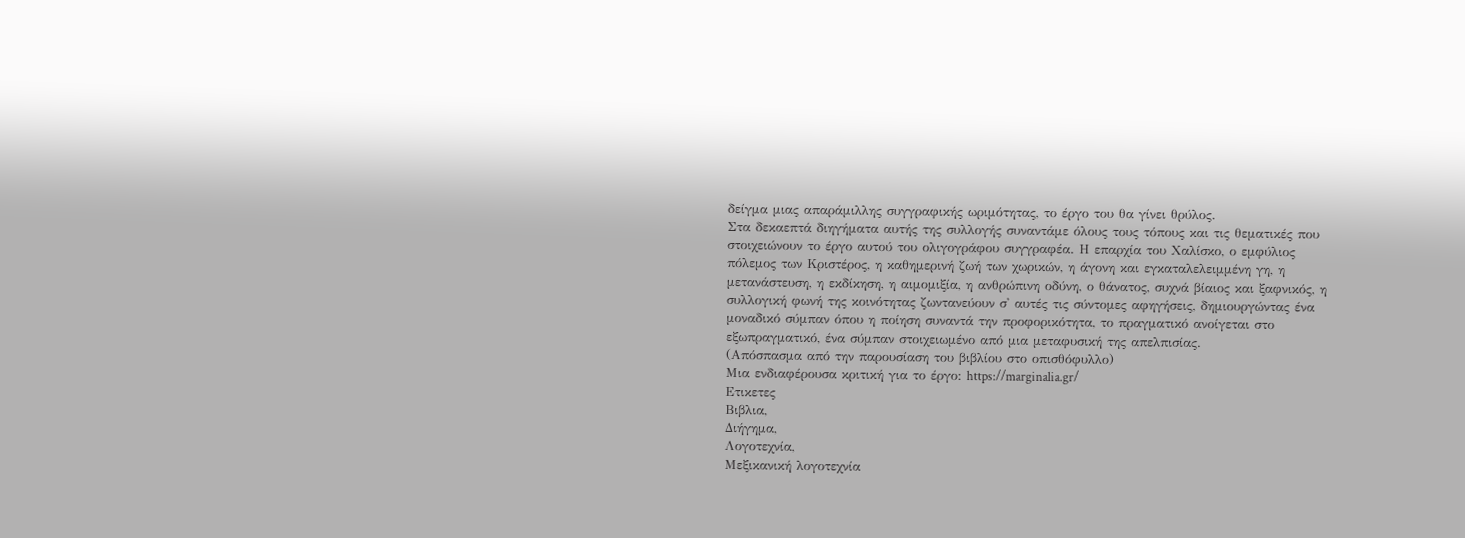δείγμα μιας απαράμιλλης συγγραφικής ωριμότητας, το έργο του θα γίνει θρύλος.
Στα δεκαεπτά διηγήματα αυτής της συλλογής συναντάμε όλους τους τόπους και τις θεματικές που στοιχειώνουν το έργο αυτού του ολιγογράφου συγγραφέα. Η επαρχία του Χαλίσκο, ο εμφύλιος πόλεμος των Κριστέρος, η καθημερινή ζωή των χωρικών, η άγονη και εγκαταλελειμμένη γη, η μετανάστευση, η εκδίκηση, η αιμομιξία, η ανθρώπινη οδύνη, ο θάνατος, συχνά βίαιος και ξαφνικός, η συλλογική φωνή της κοινότητας ζωντανεύουν σ' αυτές τις σύντομες αφηγήσεις, δημιουργώντας ένα μοναδικό σύμπαν όπου η ποίηση συναντά την προφορικότητα, το πραγματικό ανοίγεται στο εξωπραγματικό, ένα σύμπαν στοιχειωμένο από μια μεταφυσική της απελπισίας.
(Απόσπασμα από την παρουσίαση του βιβλίου στο οπισθόφυλλο)
Μια ενδιαφέρουσα κριτική για το έργο: https://marginalia.gr/
Ετικετες
Βιβλια,
Διήγημα,
Λογοτεχνία,
Μεξικανική λογοτεχνία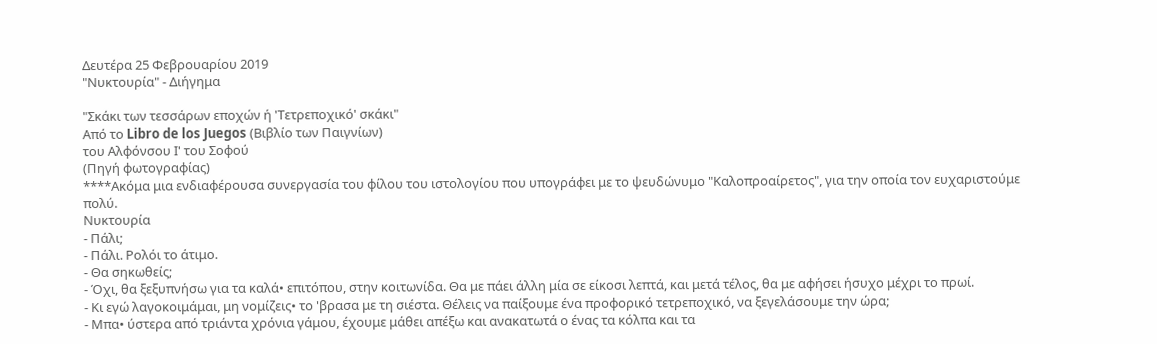Δευτέρα 25 Φεβρουαρίου 2019
"Νυκτουρία" - Διήγημα

"Σκάκι των τεσσάρων εποχών ή 'Τετρεποχικό' σκάκι"
Από το Libro de los Juegos (Βιβλίο των Παιγνίων)
του Αλφόνσου Ι' του Σοφού
(Πηγή φωτογραφίας)
****Ακόμα μια ενδιαφέρουσα συνεργασία του φίλου του ιστολογίου που υπογράφει με το ψευδώνυμο "Καλοπροαίρετος", για την οποία τον ευχαριστούμε πολύ.
Νυκτουρία
- Πάλι;
- Πάλι. Ρολόι το άτιμο.
- Θα σηκωθείς;
- Όχι, θα ξεξυπνήσω για τα καλά• επιτόπου, στην κοιτωνίδα. Θα με πάει άλλη μία σε είκοσι λεπτά, και μετά τέλος, θα με αφήσει ήσυχο μέχρι το πρωί.
- Κι εγώ λαγοκοιμάμαι, μη νομίζεις• το 'βρασα με τη σιέστα. Θέλεις να παίξουμε ένα προφορικό τετρεποχικό, να ξεγελάσουμε την ώρα;
- Μπα• ύστερα από τριάντα χρόνια γάμου, έχουμε μάθει απέξω και ανακατωτά ο ένας τα κόλπα και τα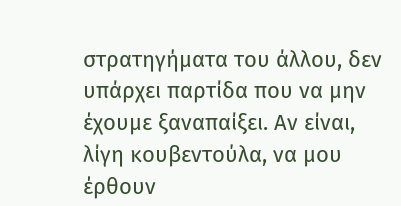στρατηγήματα του άλλου, δεν υπάρχει παρτίδα που να μην έχουμε ξαναπαίξει. Αν είναι, λίγη κουβεντούλα, να μου έρθουν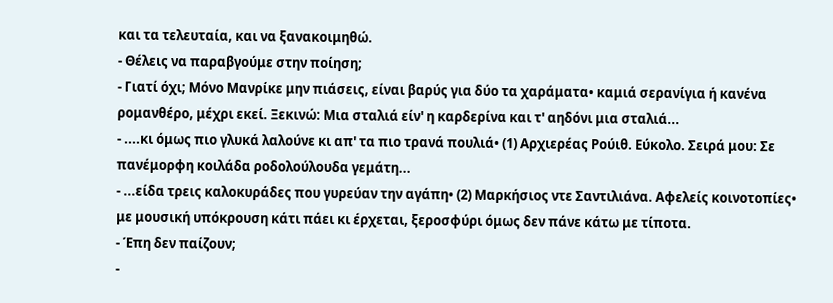και τα τελευταία, και να ξανακοιμηθώ.
- Θέλεις να παραβγούμε στην ποίηση;
- Γιατί όχι; Μόνο Μανρίκε μην πιάσεις, είναι βαρύς για δύο τα χαράματα• καμιά σερανίγια ή κανένα ρομανθέρο, μέχρι εκεί. Ξεκινώ: Μια σταλιά είν' η καρδερίνα και τ' αηδόνι μια σταλιά...
- ....κι όμως πιο γλυκά λαλούνε κι απ' τα πιο τρανά πουλιά• (1) Αρχιερέας Ρούιθ. Εύκολο. Σειρά μου: Σε πανέμορφη κοιλάδα ροδολούλουδα γεμάτη...
- ...είδα τρεις καλοκυράδες που γυρεύαν την αγάπη• (2) Μαρκήσιος ντε Σαντιλιάνα. Αφελείς κοινοτοπίες• με μουσική υπόκρουση κάτι πάει κι έρχεται, ξεροσφύρι όμως δεν πάνε κάτω με τίποτα.
- Έπη δεν παίζουν;
-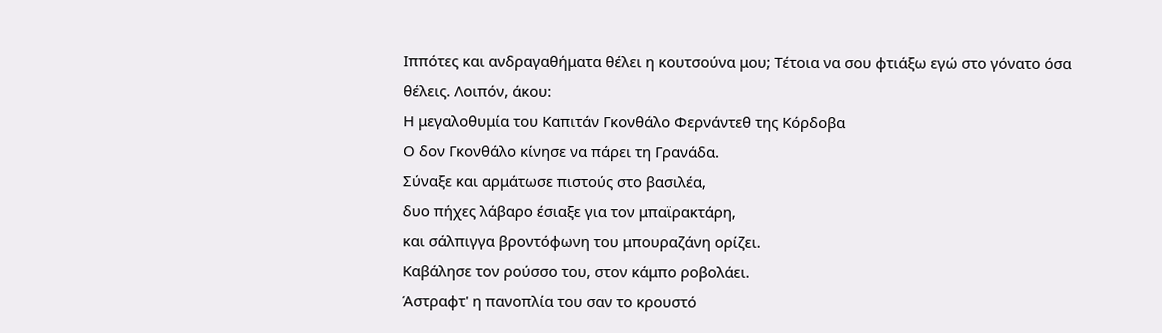Ιππότες και ανδραγαθήματα θέλει η κουτσούνα μου; Τέτοια να σου φτιάξω εγώ στο γόνατο όσα θέλεις. Λοιπόν, άκου:
Η μεγαλοθυμία του Καπιτάν Γκονθάλο Φερνάντεθ της Κόρδοβα
Ο δον Γκονθάλο κίνησε να πάρει τη Γρανάδα.
Σύναξε και αρμάτωσε πιστούς στο βασιλέα,
δυο πήχες λάβαρο έσιαξε για τον μπαϊρακτάρη,
και σάλπιγγα βροντόφωνη του μπουραζάνη ορίζει.
Καβάλησε τον ρούσσο του, στον κάμπο ροβολάει.
Άστραφτ' η πανοπλία του σαν το κρουστό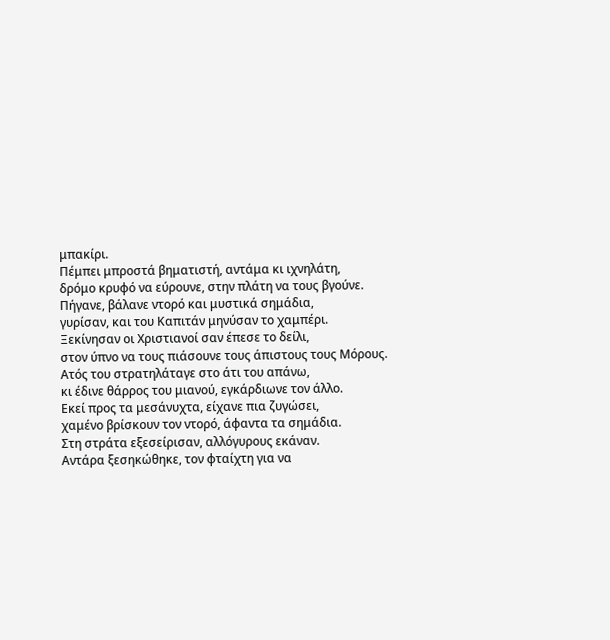μπακίρι.
Πέμπει μπροστά βηματιστή, αντάμα κι ιχνηλάτη,
δρόμο κρυφό να εύρουνε, στην πλάτη να τους βγούνε.
Πήγανε, βάλανε ντορό και μυστικά σημάδια,
γυρίσαν, και του Καπιτάν μηνύσαν το χαμπέρι.
Ξεκίνησαν οι Χριστιανοί σαν έπεσε το δείλι,
στον ύπνο να τους πιάσουνε τους άπιστους τους Μόρους.
Ατός του στρατηλάταγε στο άτι του απάνω,
κι έδινε θάρρος του μιανού, εγκάρδιωνε τον άλλο.
Εκεί προς τα μεσάνυχτα, είχανε πια ζυγώσει,
χαμένο βρίσκουν τον ντορό, άφαντα τα σημάδια.
Στη στράτα εξεσείρισαν, αλλόγυρους εκάναν.
Αντάρα ξεσηκώθηκε, τον φταίχτη για να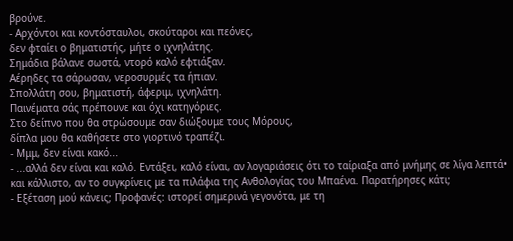βρούνε.
- Αρχόντοι και κοντόσταυλοι, σκούταροι και πεόνες,
δεν φταίει ο βηματιστής, μήτε ο ιχνηλάτης.
Σημάδια βάλανε σωστά, ντορό καλό εφτιάξαν.
Αέρηδες τα σάρωσαν, νεροσυρμές τα ήπιαν.
Σπολλάτη σου, βηματιστή, άφεριμ, ιχνηλάτη.
Παινέματα σάς πρέπουνε και όχι κατηγόριες.
Στο δείπνο που θα στρώσουμε σαν διώξουμε τους Μόρους,
δίπλα μου θα καθήσετε στο γιορτινό τραπέζι.
- Μμμ, δεν είναι κακό...
- ...αλλά δεν είναι και καλό. Εντάξει, καλό είναι, αν λογαριάσεις ότι το ταίριαξα από μνήμης σε λίγα λεπτά• και κάλλιστο, αν το συγκρίνεις με τα πιλάφια της Ανθολογίας του Μπαένα. Παρατήρησες κάτι;
- Εξέταση μού κάνεις; Προφανές: ιστορεί σημερινά γεγονότα, με τη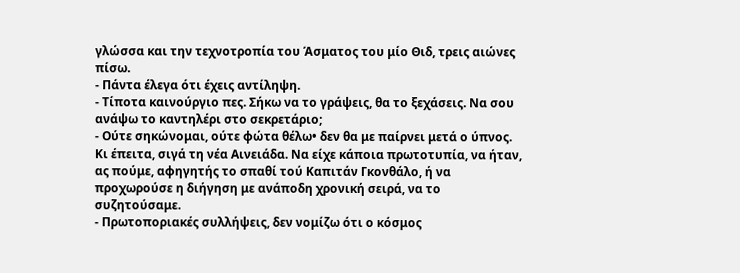γλώσσα και την τεχνοτροπία του Άσματος του μίο Θιδ, τρεις αιώνες πίσω.
- Πάντα έλεγα ότι έχεις αντίληψη.
- Τίποτα καινούργιο πες. Σήκω να το γράψεις, θα το ξεχάσεις. Να σου ανάψω το καντηλέρι στο σεκρετάριο;
- Ούτε σηκώνομαι, ούτε φώτα θέλω• δεν θα με παίρνει μετά ο ύπνος. Κι έπειτα, σιγά τη νέα Αινειάδα. Να είχε κάποια πρωτοτυπία, να ήταν, ας πούμε, αφηγητής το σπαθί τού Καπιτάν Γκονθάλο, ή να προχωρούσε η διήγηση με ανάποδη χρονική σειρά, να το συζητούσαμε.
- Πρωτοποριακές συλλήψεις, δεν νομίζω ότι ο κόσμος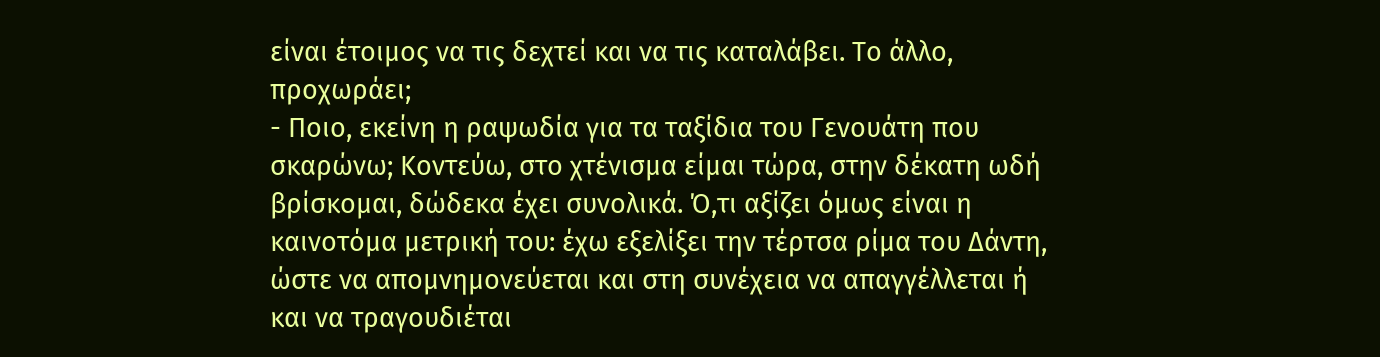είναι έτοιμος να τις δεχτεί και να τις καταλάβει. Το άλλο, προχωράει;
- Ποιο, εκείνη η ραψωδία για τα ταξίδια του Γενουάτη που σκαρώνω; Κοντεύω, στο χτένισμα είμαι τώρα, στην δέκατη ωδή βρίσκομαι, δώδεκα έχει συνολικά. Ό,τι αξίζει όμως είναι η καινοτόμα μετρική του: έχω εξελίξει την τέρτσα ρίμα του Δάντη, ώστε να απομνημονεύεται και στη συνέχεια να απαγγέλλεται ή και να τραγουδιέται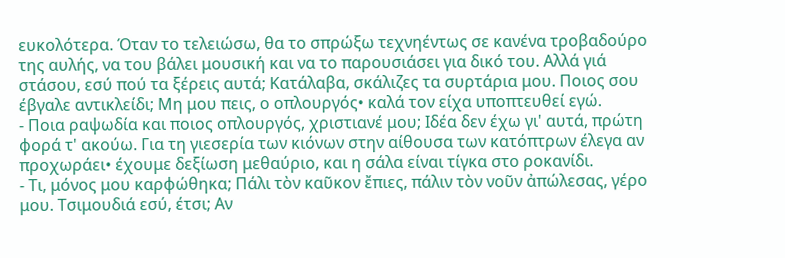ευκολότερα. Όταν το τελειώσω, θα το σπρώξω τεχνηέντως σε κανένα τροβαδούρο της αυλής, να του βάλει μουσική και να το παρουσιάσει για δικό του. Αλλά γιά στάσου, εσύ πού τα ξέρεις αυτά; Κατάλαβα, σκάλιζες τα συρτάρια μου. Ποιος σου έβγαλε αντικλείδι; Μη μου πεις, ο οπλουργός• καλά τον είχα υποπτευθεί εγώ.
- Ποια ραψωδία και ποιος οπλουργός, χριστιανέ μου; Ιδέα δεν έχω γι' αυτά, πρώτη φορά τ' ακούω. Για τη γιεσερία των κιόνων στην αίθουσα των κατόπτρων έλεγα αν προχωράει• έχουμε δεξίωση μεθαύριο, και η σάλα είναι τίγκα στο ροκανίδι.
- Τι, μόνος μου καρφώθηκα; Πάλι τὸν καῦκον ἔπιες, πάλιν τὸν νοῦν ἀπώλεσας, γέρο μου. Τσιμουδιά εσύ, έτσι; Αν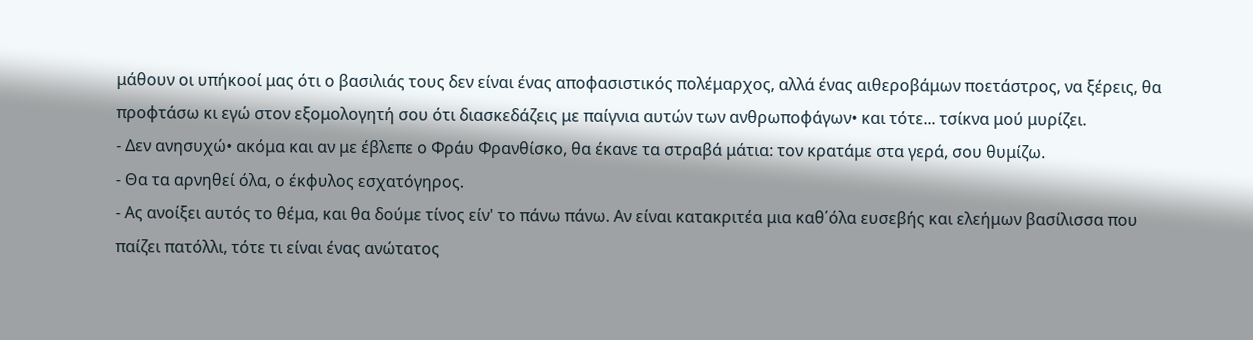μάθουν οι υπήκοοί μας ότι ο βασιλιάς τους δεν είναι ένας αποφασιστικός πολέμαρχος, αλλά ένας αιθεροβάμων ποετάστρος, να ξέρεις, θα προφτάσω κι εγώ στον εξομολογητή σου ότι διασκεδάζεις με παίγνια αυτών των ανθρωποφάγων• και τότε... τσίκνα μού μυρίζει.
- Δεν ανησυχώ• ακόμα και αν με έβλεπε ο Φράυ Φρανθίσκο, θα έκανε τα στραβά μάτια: τον κρατάμε στα γερά, σου θυμίζω.
- Θα τα αρνηθεί όλα, ο έκφυλος εσχατόγηρος.
- Ας ανοίξει αυτός το θέμα, και θα δούμε τίνος είν' το πάνω πάνω. Αν είναι κατακριτέα μια καθ΄όλα ευσεβής και ελεήμων βασίλισσα που παίζει πατόλλι, τότε τι είναι ένας ανώτατος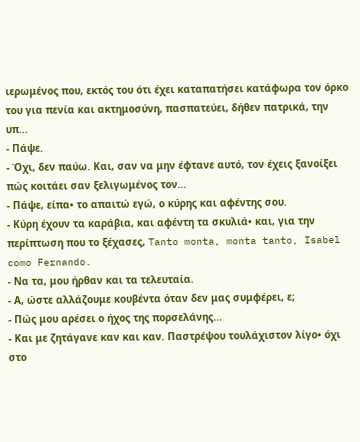ιερωμένος που, εκτός του ότι έχει καταπατήσει κατάφωρα τον όρκο του για πενία και ακτημοσύνη, πασπατεύει, δήθεν πατρικά, την υπ...
- Πάψε.
- Όχι, δεν παύω. Και, σαν να μην έφτανε αυτό, τον έχεις ξανοίξει πώς κοιτάει σαν ξελιγωμένος τον...
- Πάψε, είπα• το απαιτώ εγώ, ο κύρης και αφέντης σου.
- Κύρη έχουν τα καράβια, και αφέντη τα σκυλιά• και, για την περίπτωση που το ξέχασες, Tanto monta, monta tanto, Isabel como Fernando.
- Να τα, μου ήρθαν και τα τελευταία.
- Α, ώστε αλλάζουμε κουβέντα όταν δεν μας συμφέρει, ε;
- Πώς μου αρέσει ο ήχος της πορσελάνης...
- Και με ζητάγανε καν και καν. Παστρέψου τουλάχιστον λίγο• όχι στο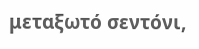μεταξωτό σεντόνι,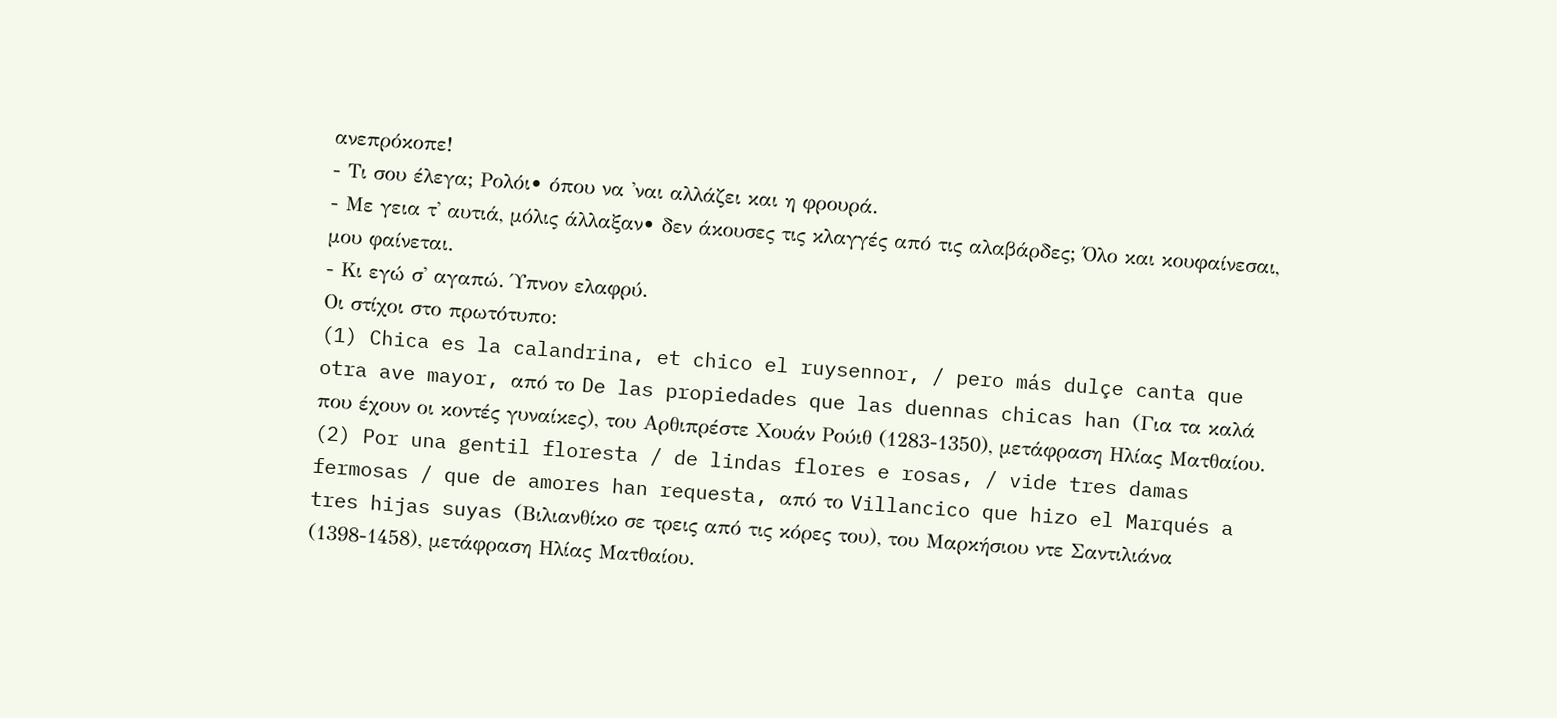ανεπρόκοπε!
- Τι σου έλεγα; Ρολόι• όπου να 'ναι αλλάζει και η φρουρά.
- Με γεια τ' αυτιά, μόλις άλλαξαν• δεν άκουσες τις κλαγγές από τις αλαβάρδες; Όλο και κουφαίνεσαι, μου φαίνεται.
- Κι εγώ σ' αγαπώ. Ύπνον ελαφρύ.
Οι στίχοι στο πρωτότυπο:
(1) Chica es la calandrina, et chico el ruysennor, / pero más dulçe canta que otra ave mayor, από το De las propiedades que las duennas chicas han (Για τα καλά που έχουν οι κοντές γυναίκες), του Αρθιπρέστε Χουάν Ρούιθ (1283-1350), μετάφραση Ηλίας Ματθαίου.
(2) Por una gentil floresta / de lindas flores e rosas, / vide tres damas fermosas / que de amores han requesta, από το Villancico que hizo el Marqués a tres hijas suyas (Βιλιανθίκο σε τρεις από τις κόρες του), του Μαρκήσιου ντε Σαντιλιάνα (1398-1458), μετάφραση Ηλίας Ματθαίου.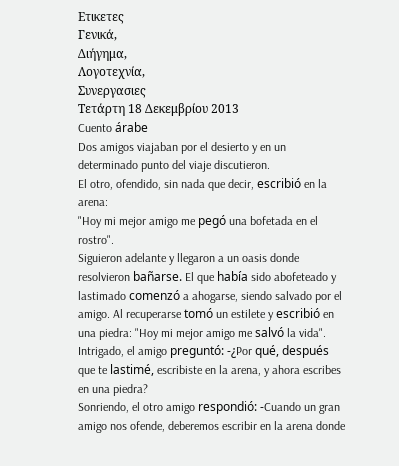Ετικετες
Γενικά,
Διήγημα,
Λογοτεχνία,
Συνεργασιες
Τετάρτη 18 Δεκεμβρίου 2013
Cuento árabe
Dos amigos viajaban por el desierto y en un determinado punto del viaje discutieron.
El otro, ofendido, sin nada que decir, escribió en la arena:
"Hoy mi mejor amigo me pegó una bofetada en el rostro".
Siguieron adelante y llegaron a un oasis donde resolvieron bañarse. El que había sido abofeteado y lastimado comenzó a ahogarse, siendo salvado por el amigo. Al recuperarse tomó un estilete y escribió en una piedra: "Hoy mi mejor amigo me salvó la vida".
Intrigado, el amigo preguntó: -¿Por qué, después que te lastimé, escribiste en la arena, y ahora escribes en una piedra?
Sonriendo, el otro amigo respondió: -Cuando un gran amigo nos ofende, deberemos escribir en la arena donde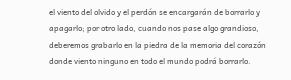el viento del olvido y el perdón se encargarán de borrarlo y apagarlo; por otro lado, cuando nos pase algo grandioso, deberemos grabarlo en la piedra de la memoria del corazón donde viento ninguno en todo el mundo podrá borrarlo.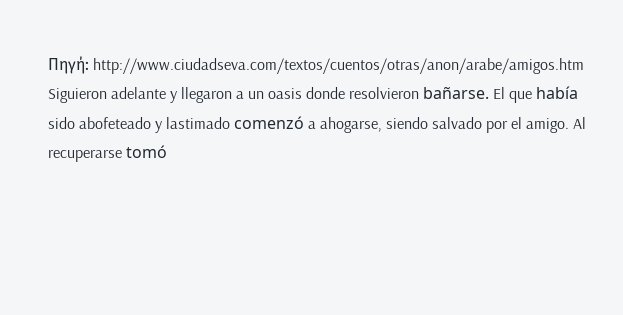Πηγή: http://www.ciudadseva.com/textos/cuentos/otras/anon/arabe/amigos.htm
Siguieron adelante y llegaron a un oasis donde resolvieron bañarse. El que había sido abofeteado y lastimado comenzó a ahogarse, siendo salvado por el amigo. Al recuperarse tomó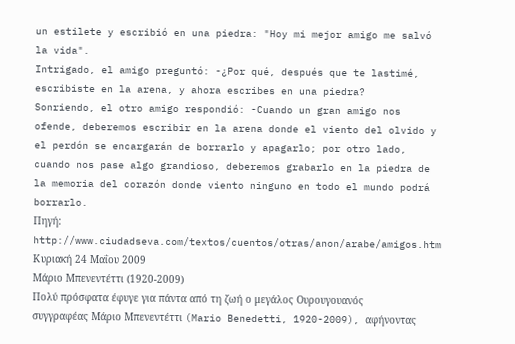un estilete y escribió en una piedra: "Hoy mi mejor amigo me salvó la vida".
Intrigado, el amigo preguntó: -¿Por qué, después que te lastimé, escribiste en la arena, y ahora escribes en una piedra?
Sonriendo, el otro amigo respondió: -Cuando un gran amigo nos ofende, deberemos escribir en la arena donde el viento del olvido y el perdón se encargarán de borrarlo y apagarlo; por otro lado, cuando nos pase algo grandioso, deberemos grabarlo en la piedra de la memoria del corazón donde viento ninguno en todo el mundo podrá borrarlo.
Πηγή: http://www.ciudadseva.com/textos/cuentos/otras/anon/arabe/amigos.htm
Κυριακή 24 Μαΐου 2009
Μάριο Μπενεντέττι (1920-2009)
Πολύ πρόσφατα έφυγε για πάντα από τη ζωή ο μεγάλος Ουρουγουανός συγγραφέας Μάριο Μπενεντέττι (Mario Benedetti, 1920-2009), αφήνοντας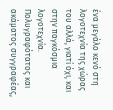ένα μεγάλο κενό στη λογοτεχνία της χώρας του αλλά, γιατί όχι, και στην παγκόσμια λογοτεχνία.
Πολυγραφότατος και ακάματος συγγραφέας,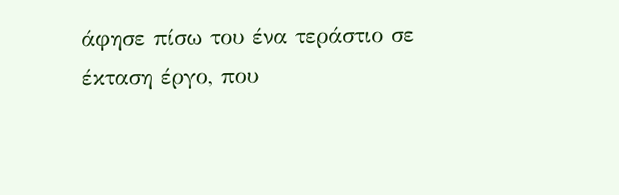άφησε πίσω του ένα τεράστιο σε έκταση έργο, που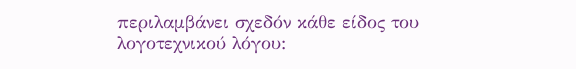περιλαμβάνει σχεδόν κάθε είδος του λογοτεχνικού λόγου: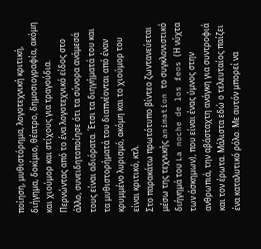ποίηση, μυθιστόρημα, λογοτεχνική κριτική, διήγημα, δοκίμιο, θέατρο, δημοσιογραφία, ακόμη και χιούμορ και στίχους για τραγούδια. Περνώντας από το ένα λογοτεχνικό είδος στο άλλο, συνειδητοποίησε ότι τα σύνορα ανάμεσά τους είναι αδιόρατα. Έτσι τα διηγήματά του και τα μυθιστορήματά του διαπνέονται από έναν κρυμμένο λυρισμό, ακόμη και το χιούμορ του είναι κριτικό, κτλ.
Στο παρακάτω πρωτότυπο βίντεο ζωντανεύεται μέσω της τεχνικής animation το συγκλονιστικό διήγημά του La noche de los feos (Η νύχτα των άσκημων), που είναι ένας ύμνος στην ανθρωπιά, την αβάσταχτη ανάγκη για συντροφιά και τον έρωτα. Μάλιστα εδώ ο τελευταίος παίζει ένα καταλυτικό ρόλο. Με αυτόν μπορεί να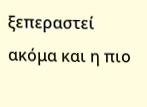ξεπεραστεί ακόμα και η πιο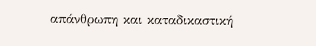απάνθρωπη και καταδικαστική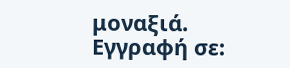μοναξιά.
Εγγραφή σε: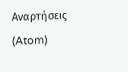Αναρτήσεις (Atom)